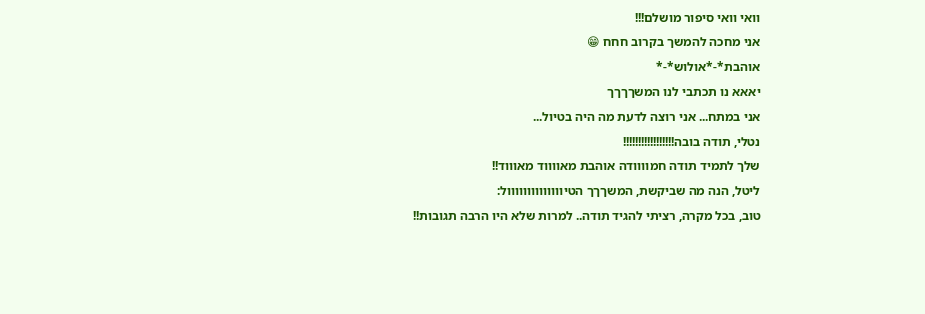וואי וואי סיפור מושלם!!!
אני מחכה להמשך בקרוב חחח 😁
אוהבת*-*אולוש*-*
יאאא נו תכתבי לנו המשךךךך
אני במתח... אני רוצה לדעת מה היה בטיול...
נטלי, תודה בובה!!!!!!!!!!!!!!!!!
שלך לתמיד תודה חמוווודה אוהבת מאווווד מאוווד!!
ליטל, הנה מה שביקשת, המשךךך הטיוווווווווווווול:
טוב, בכל מקרה, רציתי להגיד תודה.. למרות שלא היו הרבה תגובות!!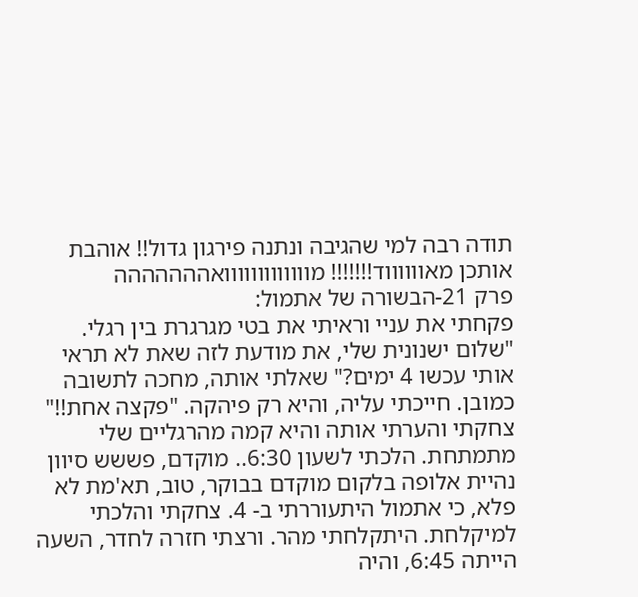תודה רבה למי שהגיבה ונתנה פירגון גדול!! אוהבת אותכן מאווווווד!!!!!!! מווווווווווווואההההההה
פרק 21-הבשורה של אתמול:
פקחתי את עניי וראיתי את בטי מגרגרת בין רגלי. "שלום ישנונית שלי, את מודעת לזה שאת לא תראי אותי עכשו 4 ימים?" שאלתי אותה, מחכה לתשובה כמובן. חייכתי עליה, והיא רק פיהקה. "פקצה אחת!!" צחקתי והערתי אותה והיא קמה מהרגליים שלי מתמתחת. הלכתי לשעון 6:30.. מוקדם, פששש סיוון נהיית אלופה בלקום מוקדם בבוקר, טוב, תא'מת לא פלא, כי אתמול היתעוררתי ב- 4. צחקתי והלכתי למיקלחת. היתקלחתי מהר. ורצתי חזרה לחדר, השעה הייתה 6:45, והיה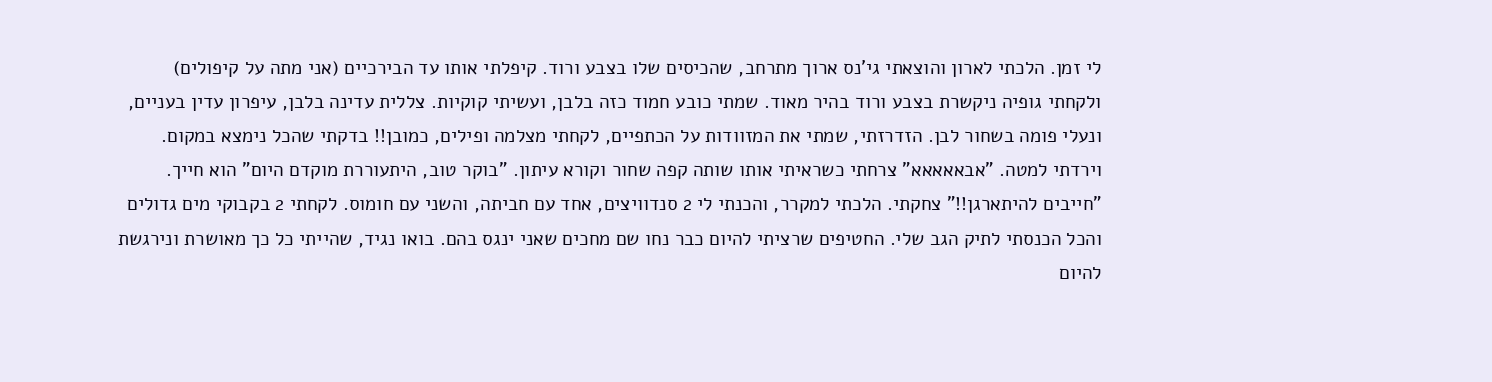לי זמן. הלכתי לארון והוצאתי גי'נס ארוך מתרחב, שהכיסים שלו בצבע ורוד. קיפלתי אותו עד הבירכיים (אני מתה על קיפולים)
ולקחתי גופיה ניקשרת בצבע ורוד בהיר מאוד. שמתי כובע חמוד כזה בלבן, ועשיתי קוקיות. צללית עדינה בלבן, עיפרון עדין בעניים, ונעלי פומה בשחור לבן. הזדרזתי, שמתי את המזוודות על הכתפיים, לקחתי מצלמה ופילים, כמובן!! בדקתי שהכל נימצא במקום. וירדתי למטה. "אבאאאאא" צרחתי כשראיתי אותו שותה קפה שחור וקורא עיתון. "בוקר טוב, היתעוררת מוקדם היום" הוא חייך. "חייבים להיתארגן!!" צחקתי. הלכתי למקרר, והכנתי לי 2 סנדוויצים, אחד עם חביתה, והשני עם חומוס. לקחתי 2 בקבוקי מים גדולים והכל הכנסתי לתיק הגב שלי. החטיפים שרציתי להיום כבר נחו שם מחכים שאני ינגס בהם. בואו נגיד, שהייתי כל כך מאושרת ונירגשת להיום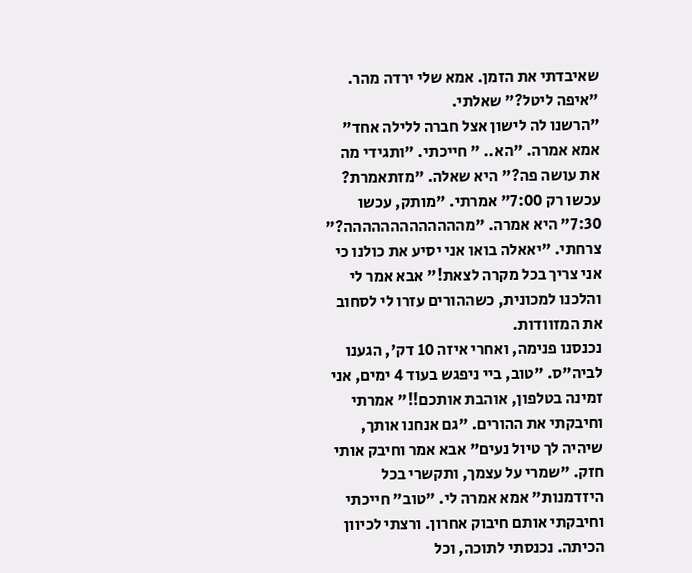שאיבדתי את הזמן. אמא שלי ירדה מהר. "איפה ליטל?" שאלתי.
"הרשנו לה לישון אצל חברה ללילה אחד" אמא אמרה. "הא.. " חייכתי. "ותגידי מה את עושה פה?" היא שאלה. "מזתאמרת? עכשו רק 7:00" אמרתי. "מותק, עכשו 7:30" היא אמרה. "מההההההההההההה?" צרחתי. "יאאלה בואו אני יסיע את כולנו כי אני צריך בכל מקרה לצאת!" אבא אמר לי והלכנו למכונית, כשההורים עזרו לי לסחוב את המזוודות.
נכנסנו פנימה, ואחרי איזה 10 דק', הגענו לביה"ס. "טוב, ביי ניפגש בעוד 4 ימים, אני זמינה בטלפון, אוהבת אותכם!!" אמרתי וחיבקתי את ההורים. "גם אנחנו אותך, שיהיה לך טיול נעים" אבא אמר וחיבק אותי חזק. "שמרי על עצמך, ותקשרי בכל היזדמנות" אמא אמרה לי. "טוב" חייכתי וחיבקתי אותם חיבוק אחרון. ורצתי לכיוון הכיתה. נכנסתי לתוכה, וכל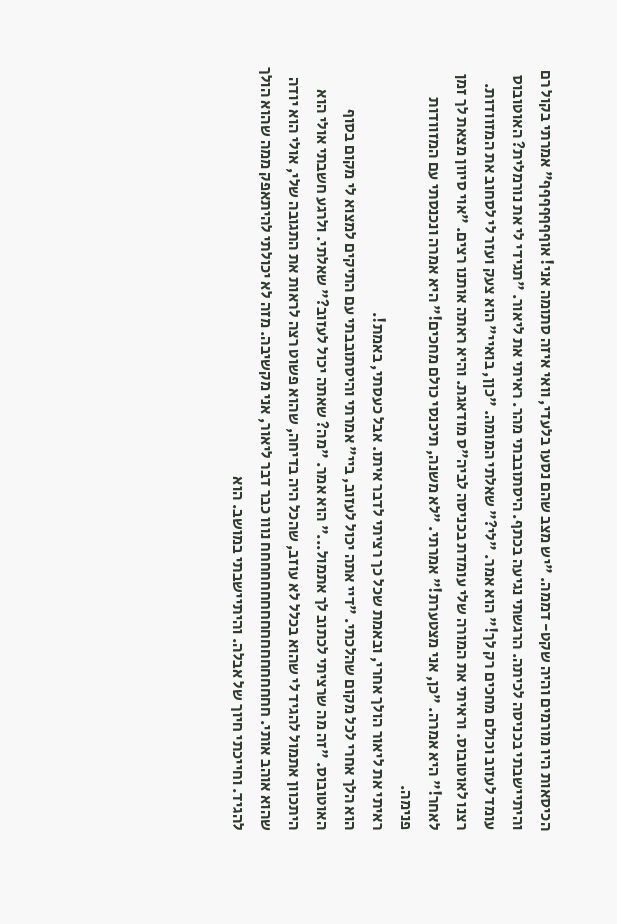הכיסאות היו מורמים והיה שקט- דממה. "יש מצב שהם נסעו בלעדי, וואי איזה סתומה אני! אוףףףףףףף" אמרתי בקול רם והיתיישבתי בכניסה לכיתה. הרגשתי נגיעה בכתף. היסתובבתי מהר. ראיתי את ליאור. "תגידי לי את נורמלית? האוטובוס עומד לעזוב וכולם מחכים רק לך!" הוא אמר. "לי?" שאלתי המומה. "כןן, בואיי" הוא צעק ועזר לי לסחוב את המזוודות.
רצנו לאוטובוס. וראיתי את המורה שלי עומדת בכניסה לביה"ס מודאגת. והיא ראתה אותנו רצים. "אוי סיוון מצאת לך זמן לאחר!" היא אמרה. "כן, אני מצטערת!" אמרתי. "לא משנה, תיכנסי כולם מחכים!" היא אמרה ונכנסתי עם המזוודות פנימה.
ראיתי את ליאור הולך אחרי, ובאמת שכל כך רציתי לדבר איתו. אבל כעסתי, באמת!.
הוא הלך אחרי לכל מקום שהלכתי. "דיי אתה יכול לעזוב, ביי" אמרתי והיסתובבתי עם התיקים למצוא לי מקום בסוף האוטובוס. "זה מה שרציתי לכתוב לך אתמול..." הוא אמר. "מה? שאתה יכול לעזוב?" שאלתי. ולרגע חשבתי אולי הוא היתכוון אתמול להגיד לי שהוא בכלל לא עוזב, שהכל היה בדיחה, שהוא פשוט רצה לראות את התגובה שלי, אולי הוא יודה שהוא אוהב אותי. חחחחחחחחחחחחחחחחחח נווו כבר דבר ליאור, אני מקשיבה. מזה לא יכולתי להיתאפק ממה שהוא הולך להגיד. וחייכתי חיוך של אבלה. והיתיישבתי במושב. הוא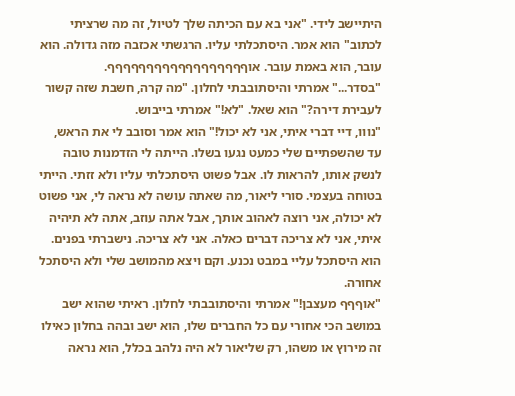היתיישב לידי. "אני בא עם הכיתה שלך לטיול, זה מה שרציתי לכתוב" הוא אמר. היסתכלתי עליו. הרגשתי אכזבה מזה גדולה. הוא עובר, הוא באמת עובר. אוףףףףףףףףףףףףףףףףףף.
"בסדר..." אמרתי והיסתובבתי לחלון. "מה קרה, חשבת שזה קשור לעבירת דירה?" הוא שאל. "לא!" אמרתי בייבוש.
"נווו, דיי דברי איתי, אני לא יכול!" הוא אמר וסובב לי את הראש, עד שהשפתיים שלי כמעט נגעו בשלו. הייתה לי הזדמנות טובה לנשק אותו, להראות לו. אבל פשוט היסתכלתי עליו ולא זזתי. הייתי בטוחה בעצמי. סורי ליאור, מה שאתה עושה לא נראה לי, אני פשוט לא יכולה, אני רוצה לאהוב אותך, אבל אתה עוזב, אתה לא תיהיה איתי, אני לא צריכה דברים כאלה. אני לא צריכה. נישברתי בפנים. הוא היסתכל עליי במבט נכנע. וקם ויצא מהמושב שלי ולא היסתכל אחורה.
"אוףףף מעצבן!" אמרתי והיסתובבתי לחלון. ראיתי שהוא ישב במושב הכי אחורי עם כל החברים שלו, הוא ישב ובהה בחלון כאילו זה מירוץ או משהו, רק שליאור לא היה נלהב בכלל, הוא נראה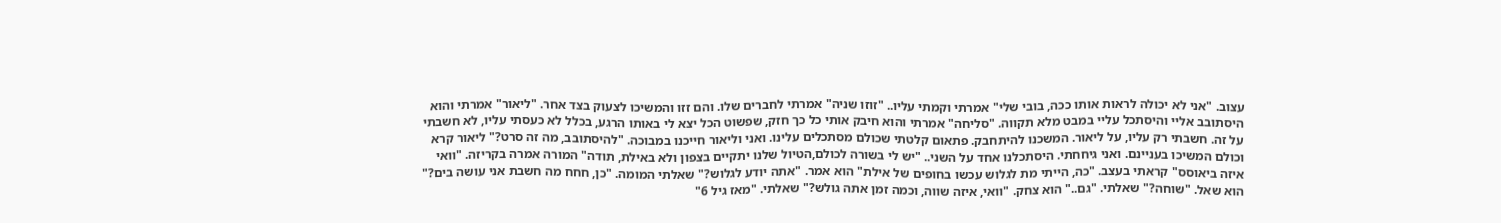עצוב. "אני לא יכולה לראות אותו ככה, בובי שלי" אמרתי וקמתי עליו.. "זוזו שניה" אמרתי לחברים שלו. והם זזו והמשיכו לצעוק בצד אחר. "ליאור" אמרתי והוא היסתובב אליי והיסתכל עליי במבט מלא תקווה. "סליחה" אמרתי והוא חיבק אותי כל כך חזק, שפשוט הכל יצא לי באותו הרגע, בכלל לא כעסתי עליו, לא חשבתי על זה. חשבתי רק עליו, על ליאור. המשכנו להיתחבק. פתאום קלטתי שכולם מסתכלים עלינו. ואני וליאור חייכנו במבוכה. "להיסתובב, מה זה סרט?" ליאור קרא וכולם המשיכו בעניינם. ואני גיחחתי. היסתכלנו אחד על השני.. "יש לי בשורה לכולם,הטיול שלנו יתקיים בצפון ולא באילת, תודה" המורה אמרה בקריזה. "וואי איזה ביאוסס" קראתי בעצב. "כה, הייתי מת לגלוש עכשו בחופים של אילת" הוא אמר. "אתה יודע לגלוש?" שאלתי המומה. "כן, חחח מה חשבת אני עושה בים?" הוא שאל. "שוחה?" שאלתי. "גם.." הוא צחק. "וואי, איזה שווה, וכמה זמן אתה גולש?" שאלתי. "מאז גיל 6"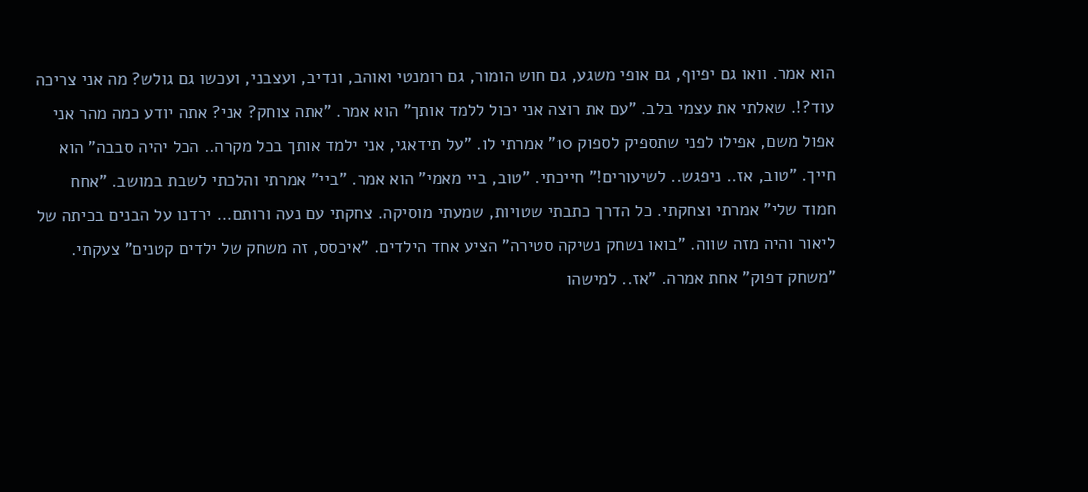הוא אמר. וואו גם יפיוף, גם אופי משגע, גם חוש הומור, גם רומנטי ואוהב, ונדיב, ועצבני, ועכשו גם גולש? מה אני צריכה עוד?!. שאלתי את עצמי בלב. "עם את רוצה אני יכול ללמד אותך" הוא אמר. "אתה צוחק? אני? אתה יודע כמה מהר אני אפול משם, אפילו לפני שתספיק לספוק 10" אמרתי לו. "על תידאגי, אני ילמד אותך בכל מקרה.. הכל יהיה סבבה" הוא חייך. "טוב, אז.. ניפגש.. לשיעורים!" חייכתי. "טוב, ביי מאמי" הוא אמר. "ביי" אמרתי והלכתי לשבת במושב. "אחח חמוד שלי" אמרתי וצחקתי. כל הדרך כתבתי שטויות, שמעתי מוסיקה. צחקתי עם נעה ורותם... ירדנו על הבנים בכיתה של ליאור והיה מזה שווה. "בואו נשחק נשיקה סטירה" הציע אחד הילדים. "איכסס, זה משחק של ילדים קטנים" צעקתי. "משחק דפוק" אחת אמרה. "אז.. למישהו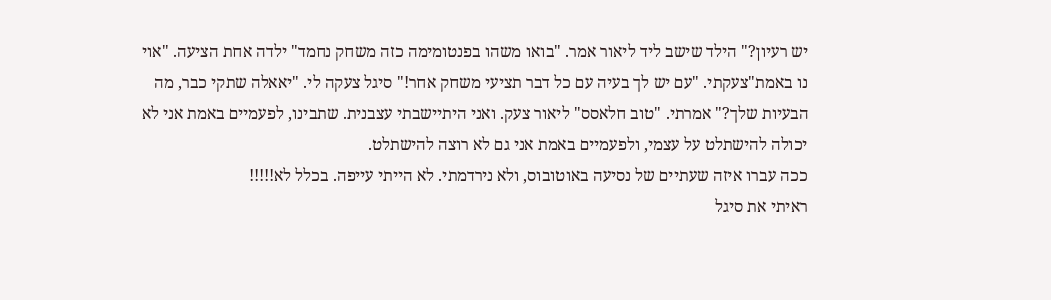יש רעיון?" הילד שישב ליד ליאור אמר. "בואו משהו בפנטומימה כזה משחק נחמד" ילדה אחת הציעה. "אוי נו באמת"צעקתי. "עם יש לך בעיה עם כל דבר תציעי משחק אחר!" סיגל צעקה לי. "יאאלה שתקי כבר, מה הבעיות שלך?" אמרתי. "טוב חלאסס" ליאור צעק. ואני היתיישבתי עצבנית. שתבינו, לפעמיים באמת אני לא יכולה להישתלט על עצמי, ולפעמיים באמת אני גם לא רוצה להישתלט.
ככה עברו איזה שעתיים של נסיעה באוטובוס, ולא נירדמתי. לא הייתי עייפה. בכלל לא!!!!!
ראיתי את סיגל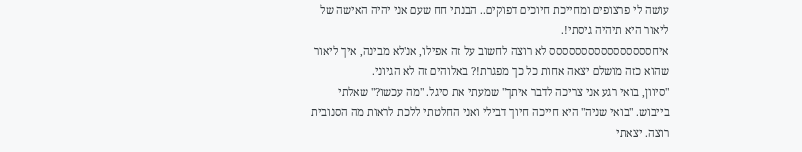עושה לי פרצופים ומחייכת חיוכים דפוקים.. הבנתי חח שעם אני יהיה האישה של ליאור היא תיהיה גיסתי!.
איחסססססססססססססססס לא רוצה לחשוב על זה אפילו, אנ'לא מבינה, איך ליאור שהוא כזה מושלם יצאה אחות כל כך מפגרת!? באלוהים זה לא הגיוני.
"סיוון, בואי רגע אני צריכה לדבר איתך" שמעתי את סיגל. "מה עכשו?" שאלתי בייבוש. "בואי שניה" היא חייכה חיוך דבילי ואני החלטתי ללכת לראות מה הסנובית רוצה. יצאתי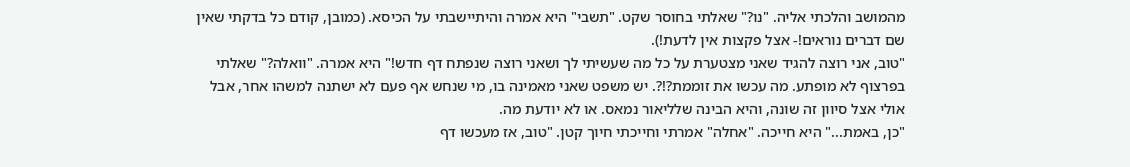מהמושב והלכתי אליה. "נו?" שאלתי בחוסר שקט. "תשבי" היא אמרה והיתיישבתי על הכיסא. (כמובן, קודם כל בדקתי שאין שם דברים נוראים!- אצל פקצות אין לדעת!).
"טוב, אני רוצה להגיד שאני מצטערת על כל מה שעשיתי לך ושאני רוצה שנפתח דף חדש!" היא אמרה. "וואלה?" שאלתי בפרצוף לא מופתע. מה עכשו את זוממת?!?. יש משפט שאני מאמינה בו, מי שנחש אף פעם לא ישתנה למשהו אחר, אבל אולי אצל סיוון זה שונה, והיא הבינה שלליאור נמאס. או לא יודעת מה.
"כן, באמת..." היא חייכה. "אחלה" אמרתי וחייכתי חיוך קטן. "טוב, אז מעכשו דף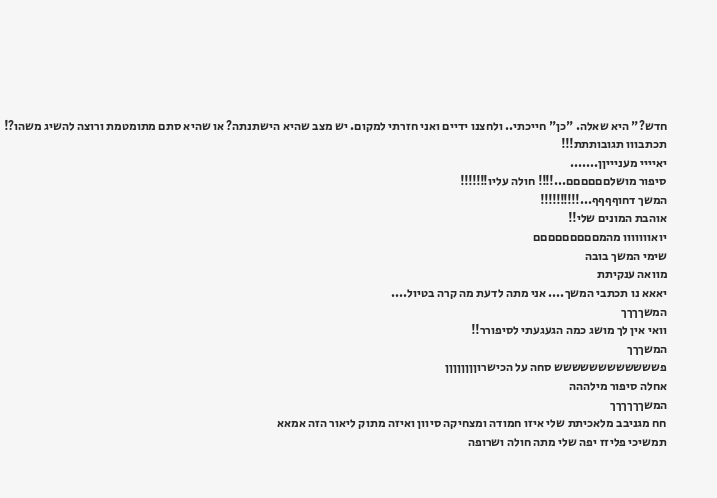חדש?" היא שאלה. "כן" חייכתי.. ולחצנו ידיים ואני חזרתי למקום. יש מצב שהיא הישתנתה? או שהיא סתם מתומטמת ורוצה להשיג משהו?!
תכתבווו תגובותתת!!!
יאיייי מעניייןן.......
סיפור מושלםםםםםם...!!!! חולה עליו!!!!!!!
המשך דחוףףףף...!!!!!!!!!!
אוהבת המונים שלי!!
יואווווווו מהמםםםםםםםםם
שימי המשך בובה
מוואה ענקיתת
יאאא נו תכתבי המשך.... אני מתה לדעת מה קרה בטיול....
המשךךךך
וואי אין לך מושג כמה הגעגעתי לסיפורר!!
המשךךך
פשששששששששששש סחה על הכישרוןןןןןןןן
אחלה סיפור מילההה
המשךךךךךך
חח מגניבב מלאכיתת שלי איזו חמודה ומצחיקה סיוון ואיזה מתוק ליאור הזה אמאא
תמשיכי פליזז יפה שלי מתה חולה ושרופה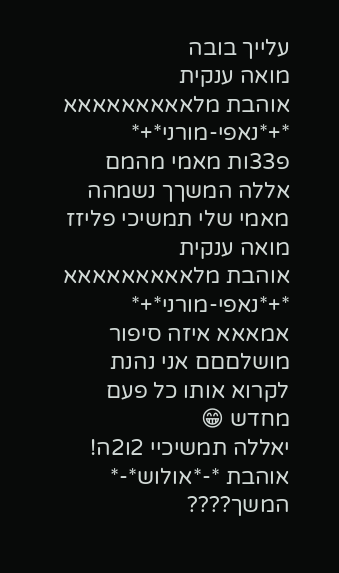עלייך בובה
מואה ענקית
אוהבת מלאאאאאאאאא
*+*נאפי-מורני*+*
פ33ות מאמי מהמם אללה המשךך נשמהה
מאמי שלי תמשיכי פליזז
מואה ענקית
אוהבת מלאאאאאאאאא
*+*נאפי-מורני*+*
אמאאא איזה סיפור מושלםםם אני נהנת לקרוא אותו כל פעם מחדש 😁
יאללה תמשיכיי 2ו2ה!
אוהבת *-*אולוש*-*
המשך????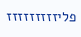פליזזזזזזזזז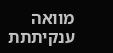מוואה ענקיתתת